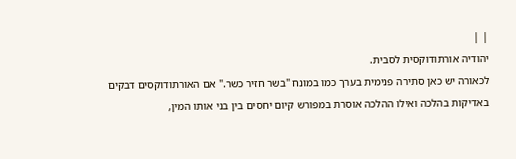| |
יהודיה אורתודוקסית לסבית.
לכאורה יש כאן סתירה פנימית בערך כמו במונח "בשר חזיר כשר." אם האורתודוקסים דבקים באדיקות בהלכה ואילו ההלכה אוסרת במפורש קיום יחסים בין בני אותו המין,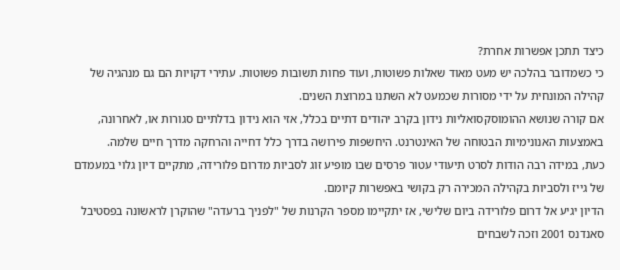כיצד תתכן אפשרות אחרת?
כי כשמדובר בהלכה יש מעט מאוד שאלות פשוטות, ועוד פחות תשובות פשוטות. עתירי דקויות הם גם מנהגיה של קהילה המונחית על ידי מסורות שכמעט לא השתנו במרוצת השנים.
אם קורה שנושא ההומוסקסואליות נידון בקרב יהודים דתיים בכלל, אזי הוא נידון בדלתיים סגורות או, לאחרונה, באמצעות האנונימיות הבטוחה של האינטרנט. היחשפות פירושה בדרך כלל דחייה והרחקה מדרך חיים שלמה.
כעת, במידה רבה הודות לסרט תיעודי עטור פרסים שבו מופיע זוג לסביות מדרום פלורידה, מתקיים דיון גלוי במעמדם של גייז ולסביות בקהילה המכירה רק בקושי באפשרות קיומם.
הדיון יגיע אל דרום פלורידה ביום שלישי, אז יתקיימו מספר הקרנות של "לפניך ברעדה" שהוקרן לראשונה בפסטיבל סאנדנס 2001 וזכה לשבחים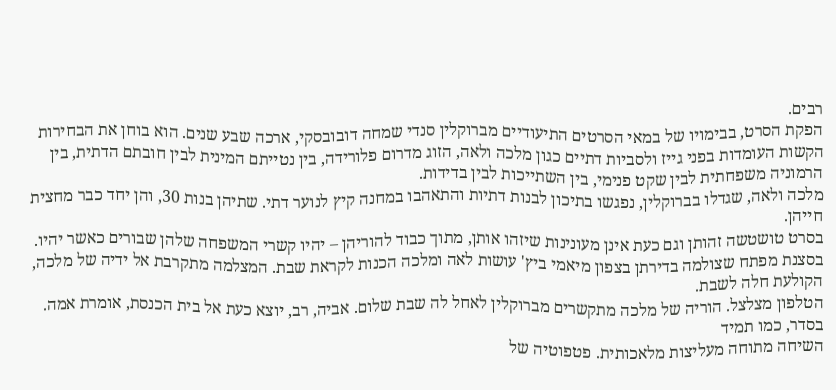רבים.
הפקת הסרט, בבימויו של במאי הסרטים התיעודיים מברוקלין סנדי שמחה דובובסקי, ארכה שבע שנים. הוא בוחן את הבחירות הקשות העומדות בפני גייז ולסביות דתיים כגון מלכה ולאה, הזוג מדרום פלורידה, בין נטייתם המינית לבין חובתם הדתית, בין הרמוניה משפחתית לבין שקט פנימי, בין השתייכות לבין בדידות.
מלכה ולאה, שגדלו בברוקלין, נפגשו בתיכון לבנות דתיות והתאהבו במחנה קיץ לנוער דתי. שתיהן בנות 30, והן יחד כבר מחצית חייהן.
בסרט טושטשה זהותן וגם כעת אינן מעונינות שיזהו אותן, מתוך כבוד להוריהן – יהיו קשרי המשפחה שלהן שבורים כאשר יהיו.
בסצנת מפתח שצולמה בדירתן בצפון מיאמי ביץ' עושות לאה ומלכה הכנות לקראת שבת. המצלמה מתקרבת אל ידיה של מלכה, הקולעת חלה לשבת.
הטלפון מצלצל. הוריה של מלכה מתקשרים מברוקלין לאחל לה שבת שלום. אביה, רב, יוצא כעת אל בית הכנסת, אומרת אמה.
בסדר, כמו תמיד
השיחה מתוחה מעליצות מלאכותית. פטפוטיה של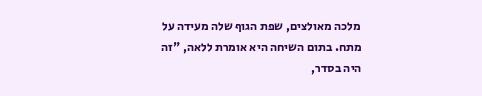מלכה מאולצים, שפת הגוף שלה מעידה על מתח. בתום השיחה היא אומרת ללאה, "זה היה בסדר,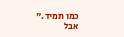כמו תמיד."
אבל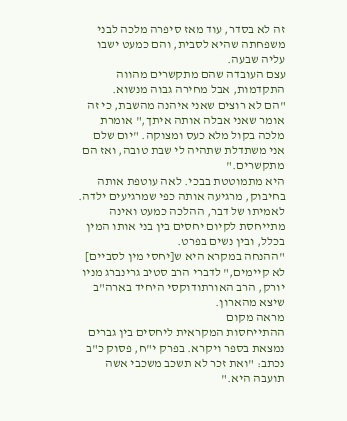זה לא בסדר, עוד מאז סיפרה מלכה לבני משפחתה שהיא לסבית, והם כמעט ישבו עליה שבעה.
עצם העובדה שהם מתקשרים מהווה התקדמות, אבל מחירה גבוה מנשוא.
"הם לא רוצים שאני איהנה מהשבת, כי זה אומר שאני אבלה אותה איתך," אומרת מלכה בקול מלא כעס ומצוקה. "יום שלם אני משתדלת שתהיה לי שבת טובה, ואז הם מתקשרים."
היא מתמוטטת בבכי. לאה עוטפת אותה בחיבוק, מרגיעה אותה כפי שמרגיעים ילדה.
לאמיתו של דבר, ההלכה כמעט ואינה מתייחסת לקיום יחסים בין בני אותו המין בכלל, ובין נשים בפרט.
"ההנחה במקרא היא ש[יחסי מין לסביים] לא קיימים," לדברי הרב סטיב גרינברג מניו יורק, הרב האורתודוקסי היחיד בארה"ב שיצא מהארון.
מראה מקום
ההתייחסות המקראית ליחסים בין גברים נמצאת בספר ויקרא. בפרק י"ח, פסוק כ"ב נכתב: "ואת זכר לא תשכב משכבי אשה תועבה היא."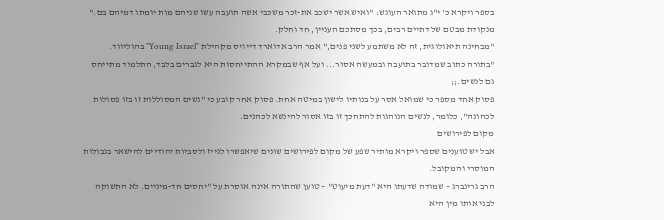בספר ויקרא כ' י"ג מתואר העונש: "ואיש אשר ישכב את-זכר משכבי אשה תועבה עשו שניהם מות יומתו דמיהם בם."
מנקודת מבטם של דתיים רבים, בכך מסתכם העניין, חד וחלק.
"מבחינה תיאולוגית, זה לא משתמע לשני פנים," אמר הרב אדוארד דייויס מקהילת "Young Israel" בהוליווד. "בתורה כתוב שמדובר בתועבה ובמעשה אסור... ועל אף שבמקרא ההתייחסות היא לגברים בלבד, התלמוד מתייחס גם לנשים.;;
פסוק אחד מספר כי שמואל אסר על בנותיו לישון במיטה אחת. פסוק אחר קובע כי "נשים המסוללות זו בזו פסולות לכהונה", כלומר, לנשים הנוהגות להתחכך זו בזו אסור להינשא לכהנים.
מקום לפירושים
אבל יש טוענים שספר ויקרא מותיר שפע של מקום לפירושים שונים שיאפשרו לגייז ולסביות יהודיים להישאר בגבולות המוסרי והמקובל.
הרב גרינברג – שמודה שדעתו היא "דעת מיעוט" – טוען שהתורה אינה אוסרת על "יחסים חד-מיניים. לא התשוקה לבני אותו מין היא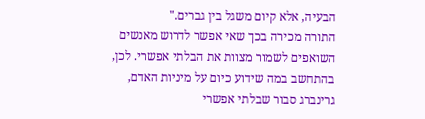הבעיה, אלא קיום משגל בין גברים."
התורה מכירה בכך שאי אפשר לדרוש מאנשים השואפים לשמור מצוות את הבלתי אפשרי. לכן, בהתחשב במה שידוע כיום על מיניות האדם, גרינברג סבור שבלתי אפשרי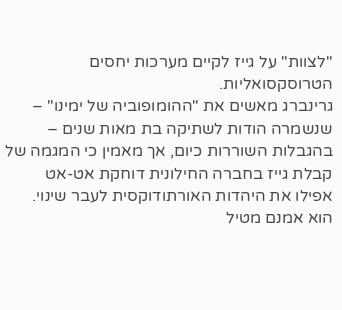"לצוות" על גייז לקיים מערכות יחסים הטרוסקסואליות.
גרינברג מאשים את "ההומופוביה של ימינו" – שנשמרה הודות לשתיקה בת מאות שנים – בהגבלות השוררות כיום, אך מאמין כי המגמה של קבלת גייז בחברה החילונית דוחקת אט-אט אפילו את היהדות האורתודוקסית לעבר שינוי.
הוא אמנם מטיל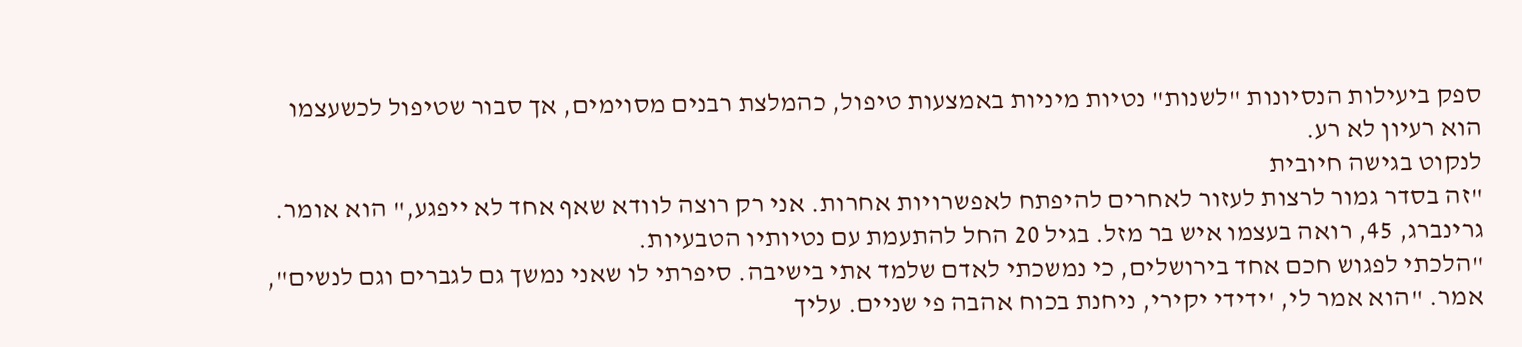ספק ביעילות הנסיונות "לשנות" נטיות מיניות באמצעות טיפול, כהמלצת רבנים מסוימים, אך סבור שטיפול לכשעצמו הוא רעיון לא רע.
לנקוט בגישה חיובית
"זה בסדר גמור לרצות לעזור לאחרים להיפתח לאפשרויות אחרות. אני רק רוצה לוודא שאף אחד לא ייפגע," הוא אומר.
גרינברג, 45, רואה בעצמו איש בר מזל. בגיל 20 החל להתעמת עם נטיותיו הטבעיות.
"הלכתי לפגוש חכם אחד בירושלים, כי נמשכתי לאדם שלמד אתי בישיבה. סיפרתי לו שאני נמשך גם לגברים וגם לנשים", אמר. "הוא אמר לי, 'ידידי יקירי, ניחנת בכוח אהבה פי שניים. עליך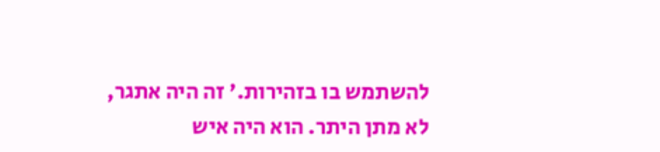להשתמש בו בזהירות.' זה היה אתגר, לא מתן היתר. הוא היה איש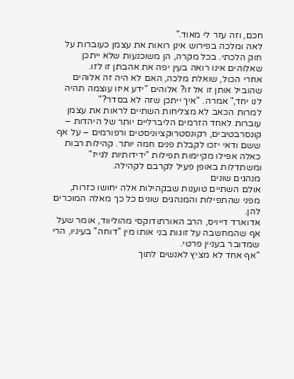חכם, וזה עזר לי מאוד."
לאה ומלכה בפירוש אינן רואות את עצמן כעוברות על חוק הלכתי. בכל מקרה, הן משוכנעות שלא ייתכן שאלוהים אינו רואה בעין יפה את אהבתן זו לזו.
אחרי הכול, שואלת מלכה, האם לא היה זה אלוהים שהוביל אותן זו אל זו? אלוהים "ידע איזו עוצמה תהיה לנו יחד," אמרה. "איך ייתכן שזה לא בסדר?"
למרות הכאב לא מצליחות השתיים לראות את עצמן עוברות לאחד הזרמים הליברליים יותר של היהדות – קונסרבטיבים, רקונסטרוקציוניסטים ורפורמים – על אף ששם ודאי יזכו לקבלת פנים חמה יותר. קהילות רבות כאלה אפילו מקיימות תפילות "ידידותיות לגייז" ומשתדלות באופן פעיל לקרבם לקהילה.
מנהגים שונים
אולם השתיים טוענות שבקהילות אלה יחושו כזרות, מפני שהתפילות והמנהגים שונים כל כך מאלה המוכרים להן.
אדוארד דייויס, הרב האורתודוקסי מהוליווד, אומר שעל אף שהמחשבה על זוגות בני אותו מין "דוחה" בעיניו, הרי שמדובר בעניין פרטי.
"אף אחד לא מציץ לאנשים לתוך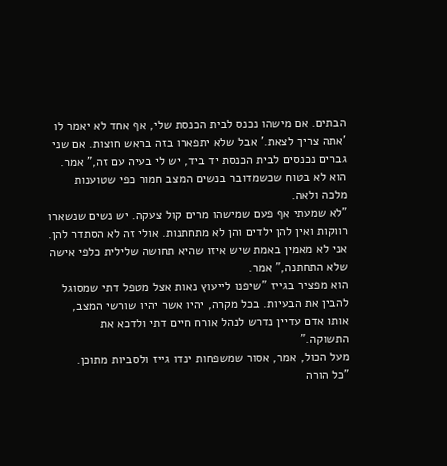הבתים. אם מישהו נכנס לבית הכנסת שלי, אף אחד לא יאמר לו 'אתה צריך לצאת.' אבל שלא יתפארו בזה בראש חוצות. אם שני גברים נכנסים לבית הכנסת יד ביד, יש לי בעיה עם זה," אמר.
הוא לא בטוח שכשמדובר בנשים המצב חמור כפי שטוענות מלכה ולאה.
"לא שמעתי אף פעם שמישהו מרים קול צעקה. יש נשים שנשארו רווקות ואין להן ילדים והן לא מתחתנות. אולי זה לא הסתדר להן. אני לא מאמין באמת שיש איזו שהיא תחושה שלילית כלפי אישה שלא התחתנה," אמר.
הוא מפציר בגייז "שיפנו לייעוץ נאות אצל מטפל דתי שמסוגל להבין את הבעיות. בכל מקרה, יהיו אשר יהיו שורשי המצב, אותו אדם עדיין נדרש לנהל אורח חיים דתי ולדכא את התשוקה."
מעל הכול, אמר, אסור שמשפחות ינדו גייז ולסביות מתוכן.
"כל הורה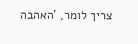צריך לומר, 'האהבה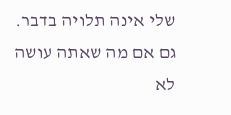שלי אינה תלויה בדבר. גם אם מה שאתה עושה לא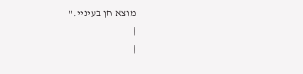מוצא חן בעיניי."
|
|